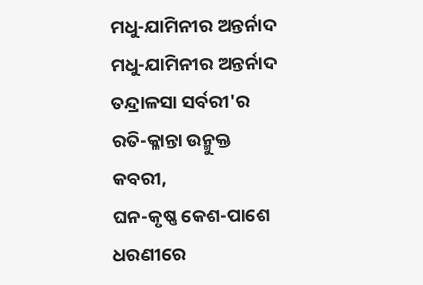ମଧୁ-ଯାମିନୀର ଅନ୍ତର୍ନାଦ
ମଧୁ-ଯାମିନୀର ଅନ୍ତର୍ନାଦ
ତନ୍ଦ୍ରାଳସା ସର୍ବରୀ'ର
ରତି-କ୍ଳାନ୍ତା ଉନ୍ମୁକ୍ତ କବରୀ,
ଘନ-କୃଷ୍ଣ କେଶ-ପାଶେ
ଧରଣୀରେ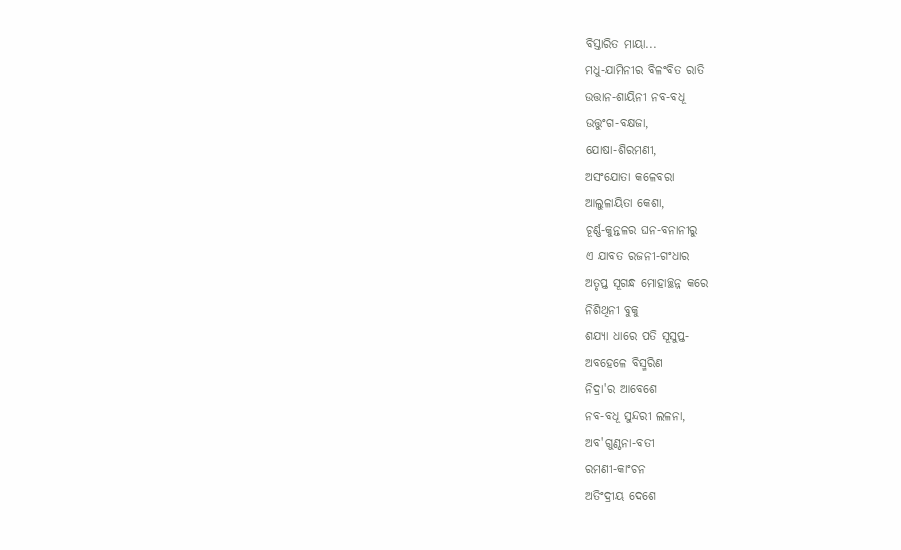ବିସ୍ତାରିତ ମାୟା...
ମଧୁ-ଯାମିନୀର ବିଳଂବିତ ରାତି
ଉତ୍ତାନ-ଶାୟିନୀ ନବ-ବଧୂ
ଉତ୍ତୁଂଗ-ବକ୍ଷଜା,
ଯୋଷା-ଶିରମଣୀ,
ଅସଂଯୋତା କଳେବରା
ଆଲୁଳାୟିତା କେଶା,
ଚୂର୍ଣ୍ଣ-କୁନ୍ତଳର ଘନ-ବନାନୀରୁ
ଏ ଯାବତ ରଜନୀ-ଗଂଧାର
ଅତୃପ୍ତ ସୂଗନ୍ଧ ମୋହାଚ୍ଛନ୍ନ କରେ
ନିଶିଥିନୀ ବୁକୁ
ଶଯ୍ୟା ଧାରେ ପତି ସୂସୁପ୍ତ-
ଅବହେଳେ ବିସ୍ମରିଣ
ନିଦ୍ରା'ର ଆବେଶେ
ନବ-ବଧୂ ସୁନ୍ଦରୀ ଲଳନା,
ଅବ'ଗୁଣ୍ଠନା-ବତୀ
ରମଣୀ-କାଂଚନ
ଅତିଂଦ୍ରୀୟ ଦେଶେ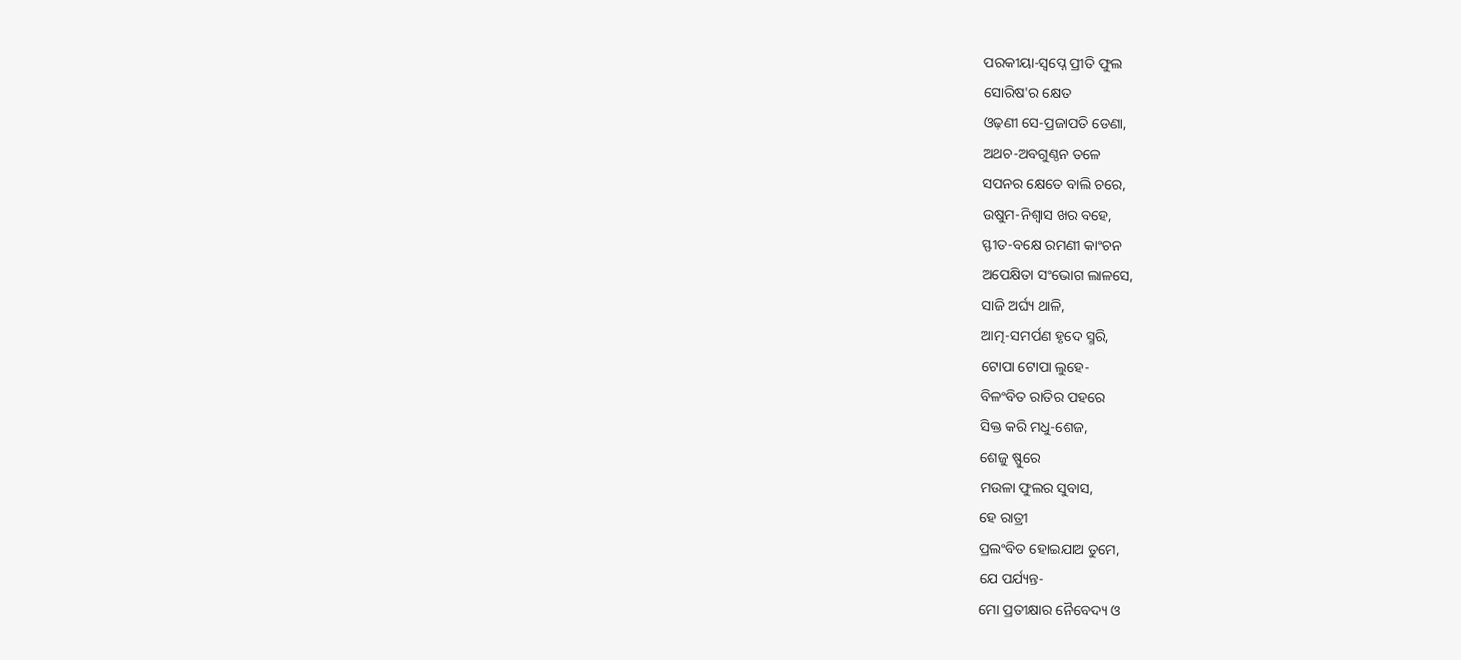ପରକୀୟା-ସ୍ୱପ୍ନେ ପ୍ରୀତି ଫୁଲ
ସୋରିଷ'ର କ୍ଷେତ
ଓଢ଼ଣୀ ସେ-ପ୍ରଜାପତି ଡେଣା,
ଅଥଚ-ଅବଗୁଣ୍ଠନ ତଳେ
ସପନର କ୍ଷେତେ ବାଲି ଚରେ,
ଉଷୁମ-ନିଶ୍ୱାସ ଖର ବହେ,
ସ୍ଫୀତ-ବକ୍ଷେ ରମଣୀ କାଂଚନ
ଅପେକ୍ଷିତା ସଂଭୋଗ ଲାଳସେ,
ସାଜି ଅର୍ଘ୍ୟ ଥାଳି,
ଆତ୍ମ-ସମର୍ପଣ ହୃଦେ ସ୍ମରି,
ଟୋପା ଟୋପା ଲୁହେ-
ବିଳଂବିତ ରାତିର ପହରେ
ସିକ୍ତ କରି ମଧୁ-ଶେଜ,
ଶେଜୁ ଷ୍ଫୁରେ
ମଉଳା ଫୁଲର ସୁବାସ,
ହେ ରାତ୍ରୀ
ପ୍ରଲଂବିତ ହୋଇଯାଅ ତୁମେ,
ଯେ ପର୍ଯ୍ୟନ୍ତ-
ମୋ ପ୍ରତୀକ୍ଷାର ନୈବେଦ୍ୟ ଓ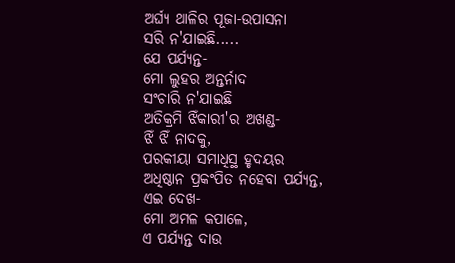ଅର୍ଘ୍ୟ ଥାଳିର ପୂଜା-ଉପାସନା
ସରି ନ'ଯାଇଛି.....
ଯେ ପର୍ଯ୍ୟନ୍ତ-
ମୋ ଲୁହର ଅନ୍ତର୍ନାଦ
ସଂଚାରି ନ'ଯାଇଛି
ଅତିକ୍ରମି ଝିଁକାରୀ'ର ଅଖଣ୍ଡ-
ଝିଁ ଝିଁ ନାଦକୁ,
ପରକୀୟା ସମାଧିସ୍ଥ ହୃଦୟର
ଅଧିଷ୍ଠାନ ପ୍ରକଂପିତ ନହେବା ପର୍ଯ୍ୟନ୍ତ,
ଏଇ ଦେଖ-
ମୋ ଅମଳ କପାଳେ,
ଏ ପର୍ଯ୍ୟନ୍ତ ଦାଉ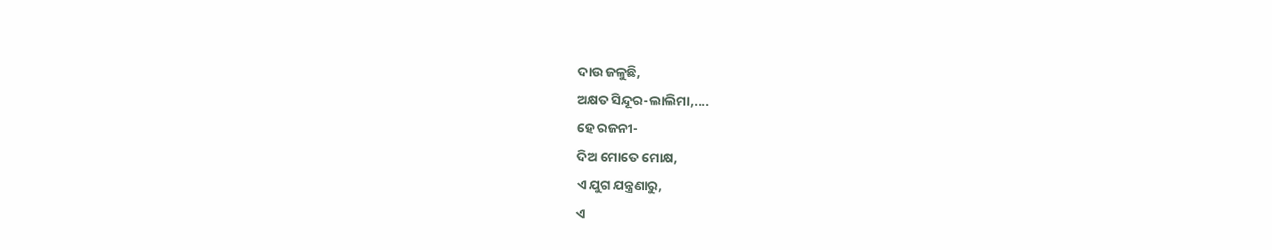ଦାଉ ଜଳୁଛି,
ଅକ୍ଷତ ସିନ୍ଦୂର-ଲାଲିମା,....
ହେ ରଜନୀ-
ଦିଅ ମୋତେ ମୋକ୍ଷ,
ଏ ଯୁଗ ଯନ୍ତ୍ରଣାରୁ,
ଏ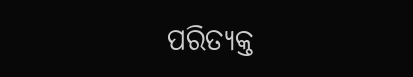ପରିତ୍ୟକ୍ତ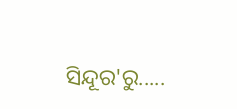ସିନ୍ଦୂର'ରୁ.....